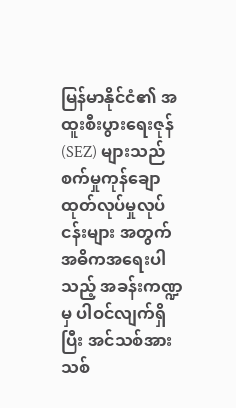မြန်မာနိုင်ငံ၏ အထူးစီးပွားရေးဇုန်(SEZ) များသည် စက်မှုကုန်ချော ထုတ်လုပ်မှုလုပ်ငန်းများ အတွက် အဓိကအရေးပါသည့် အခန်းကဏ္ဍမှ ပါဝင်လျက်ရှိပြီး အင်သစ်အားသစ်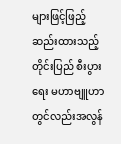များဖြင့်ဖြည့် ဆည်းထားသည့် တိုင်းပြည် စီးပွားရေး မဟာဗျူဟာ တွင်လည်းအလွန်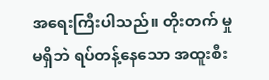အရေးကြီးပါသည်။ တိုးတက် မှုမရှိဘဲ ရပ်တန့်နေသော အထူးစီး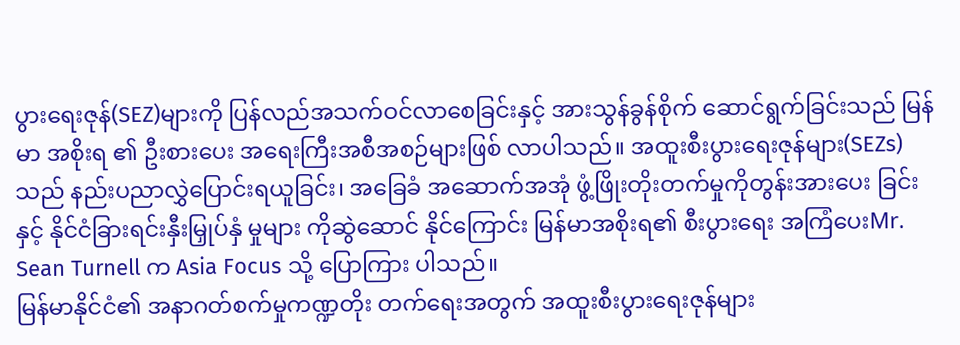ပွားရေးဇုန်(SEZ)များကို ပြန်လည်အသက်ဝင်လာစေခြင်းနှင့် အားသွန်ခွန်စိုက် ဆောင်ရွက်ခြင်းသည် မြန်မာ အစိုးရ ၏ ဦးစားပေး အရေးကြီးအစီအစဉ်များဖြစ် လာပါသည်။ အထူးစီးပွားရေးဇုန်များ(SEZs)သည် နည်းပညာလွှဲပြောင်းရယူခြင်း၊ အခြေခံ အဆောက်အအုံ ဖွံ့ဖြိုးတိုးတက်မှုကိုတွန်းအားပေး ခြင်းနှင့် နိုင်ငံခြားရင်းနှီးမြှုပ်နှံ မှုများ ကိုဆွဲဆောင် နိုင်ကြောင်း မြန်မာအစိုးရ၏ စီးပွားရေး အကြံပေးMr. Sean Turnell က Asia Focus သို့ ပြောကြား ပါသည်။
မြန်မာနိုင်ငံ၏ အနာဂတ်စက်မှုကဏ္ဍတိုး တက်ရေးအတွက် အထူးစီးပွားရေးဇုန်များ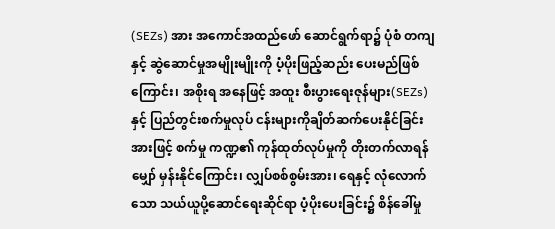(SEZs) အား အကောင်အထည်ဖော် ဆောင်ရွက်ရာ၌ ပုံစံ တကျနှင့် ဆွဲဆောင်မှုအမျိုးမျိုးကို ပံ့ပိုးဖြည့်ဆည်း ပေးမည်ဖြစ်ကြောင်း၊ အစိုးရ အနေဖြင့် အထူး စီးပွားရေးဇုန်များ(SEZs)နှင့် ပြည်တွင်းစက်မှုလုပ် ငန်းများကိုချိတ်ဆက်ပေးနိုင်ခြင်းအားဖြင့် စက်မှု ကဏ္ဍ၏ ကုန်ထုတ်လုပ်မှုကို တိုးတက်လာရန် မျှော် မှန်းနိုင်ကြောင်း၊ လျှပ်စစ်စွမ်းအား၊ ရေနှင့် လုံလောက် သော သယ်ယူပို့ဆောင်ရေးဆိုင်ရာ ပံ့ပိုးပေးခြင်း၌ စိန်ခေါ်မှု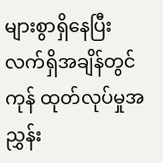များစွာရှိနေပြီး လက်ရှိအချိန်တွင် ကုန် ထုတ်လုပ်မှုအညွှန်း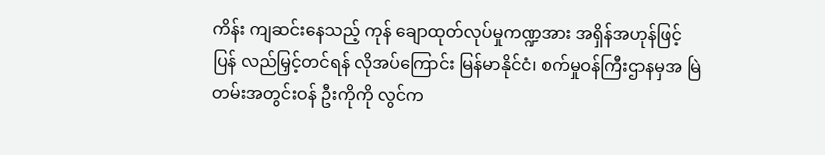ကိန်း ကျဆင်းနေသည့် ကုန် ချောထုတ်လုပ်မှုကဏ္ဍအား အရှိန်အဟုန်ဖြင့် ပြန် လည်မြှင့်တင်ရန် လိုအပ်ကြောင်း မြန်မာနိုင်ငံ၊ စက်မှုဝန်ကြီးဌာနမှအ မြဲတမ်းအတွင်းဝန် ဦးကိုကို လွင်က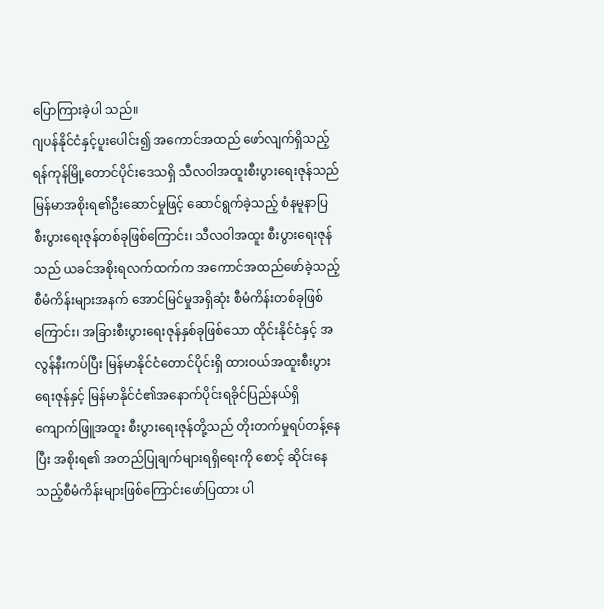ပြောကြားခဲ့ပါ သည်။
ဂျပန်နိုင်ငံနှင့်ပူးပေါင်း၍ အကောင်အထည် ဖော်လျက်ရှိသည့် ရန်ကုန်မြို့တောင်ပိုင်းဒေသရှိ သီလဝါအထူးစီးပွားရေးဇုန်သည် မြန်မာအစိုးရ၏ဦးဆောင်မှုဖြင့် ဆောင်ရွက်ခဲ့သည့် စံနမူနာပြ စီးပွားရေးဇုန်တစ်ခုဖြစ်ကြောင်း၊ သီလဝါအထူး စီးပွားရေးဇုန်သည် ယခင်အစိုးရလက်ထက်က အကောင်အထည်ဖော်ခဲ့သည့်စီမံကိန်းများအနက် အောင်မြင်မှုအရှိဆုံး စီမံကိန်းတစ်ခုဖြစ်ကြောင်း၊ အခြားစီးပွားရေးဇုန်နှစ်ခုဖြစ်သော ထိုင်းနိုင်ငံနှင့် အလွန်နီးကပ်ပြီး မြန်မာနိုင်ငံတောင်ပိုင်းရှိ ထားဝယ်အထူးစီးပွားရေးဇုန်နှင့် မြန်မာနိုင်ငံ၏အနောက်ပိုင်းရခိုင်ပြည်နယ်ရှိ ကျောက်ဖြူအထူး စီးပွားရေးဇုန်တို့သည် တိုးတက်မှုရပ်တန့်နေပြီး အစိုးရ၏ အတည်ပြုချက်များရရှိရေးကို စောင့် ဆိုင်းနေသည့်စီမံကိန်းများဖြစ်ကြောင်းဖော်ပြထား ပါ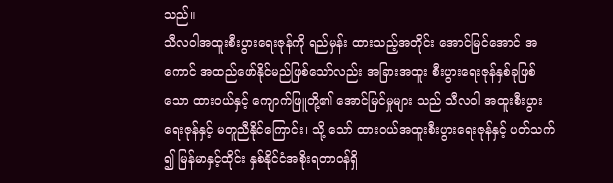သည်။
သီလဝါအထူးစီးပွားရေးဇုန်ကို ရည်မှန်း ထားသည့်အတိုင်း အောင်မြင်အောင် အကောင် အထည်ဖော်နိုင်မည်ဖြစ်သော်လည်း အခြားအထူး စီးပွားရေးဇုန်နှစ်ခုဖြစ်သော ထားဝယ်နှင့် ကျောက်ဖြူတို့၏ အောင်မြင်မှုများ သည် သီလဝါ အထူးစီးပွားရေးဇုန်နှင့် မတူညီနိုင်ကြောင်း၊ သို့ သော် ထားဝယ်အထူးစီးပွားရေးဇုန်နှင့် ပတ်သက် ၍ မြန်မာနှင့်ထိုင်း နှစ်နိုင်ငံအစိုးရတာဝန်ရှိ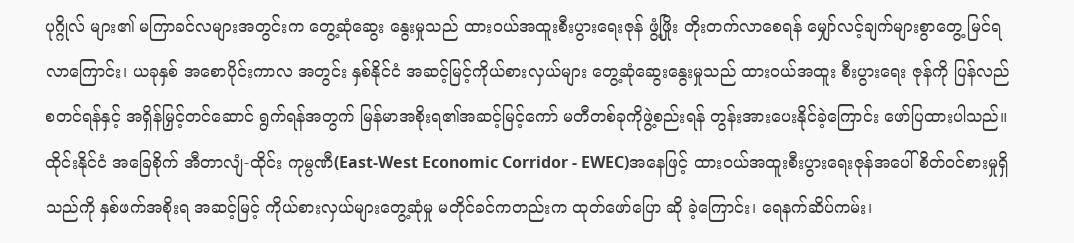ပုဂ္ဂိုလ် များ၏ မကြာခင်လများအတွင်းက တွေ့ဆုံဆွေး နွေးမှုသည် ထားဝယ်အထူးစီးပွားရေးဇုန် ဖွံ့ဖြိုး တိုးတက်လာစေရန် မျှော်လင့်ချက်များစွာတွေ့ မြင်ရလာကြောင်း၊ ယခုနှစ် အစောပိုင်းကာလ အတွင်း နှစ်နိုင်ငံ အဆင့်မြင့်ကိုယ်စားလှယ်များ တွေ့ဆုံဆွေးနွေးမှုသည် ထားဝယ်အထူး စီးပွားရေး ဇုန်ကို ပြန်လည်စတင်ရန်နှင့် အရှိန်မြှင့်တင်ဆောင် ရွက်ရန်အတွက် မြန်မာအစိုးရ၏အဆင့်မြင့်ကော် မတီတစ်ခုကိုဖွဲ့စည်းရန် တွန်းအားပေးနိုင်ခဲ့ကြောင်း ဖော်ပြထားပါသည်။ထိုင်းနိုင်ငံ အခြေစိုက် အီတာလျံ-ထိုင်း ကုမ္ပဏီ(East-West Economic Corridor - EWEC)အနေဖြင့် ထားဝယ်အထူးစီးပွားရေးဇုန်အပေါ် စိတ်ဝင်စားမှုရှိသည်ကို နှစ်ဖက်အစိုးရ အဆင့်မြင့် ကိုယ်စားလှယ်များတွေ့ဆုံမှု မတိုင်ခင်ကတည်းက ထုတ်ဖော်ပြော ဆို ခဲ့ကြောင်း၊ ရေနက်ဆိပ်ကမ်း၊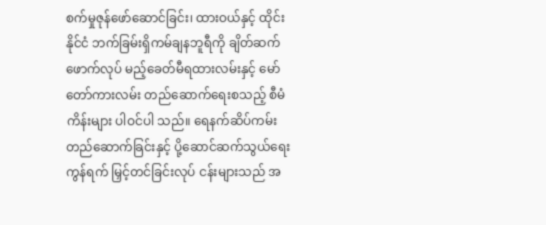စက်မှုဇုန်ဖော်ဆောင်ခြင်း၊ ထားဝယ်နှင့် ထိုင်းနိုင်ငံ ဘက်ခြမ်းရှိကမ်ချနဘူရီကို ချိတ်ဆက်ဖောက်လုပ် မည့်ခေတ်မီရထားလမ်းနှင့် မော်တော်ကားလမ်း တည်ဆောက်ရေးစသည့် စီမံကိန်းများ ပါဝင်ပါ သည်။ ရေနက်ဆိပ်ကမ်း တည်ဆောက်ခြင်းနှင့် ပို့ဆောင်ဆက်သွယ်ရေးကွန်ရက် မြှင့်တင်ခြင်းလုပ် ငန်းများသည် အ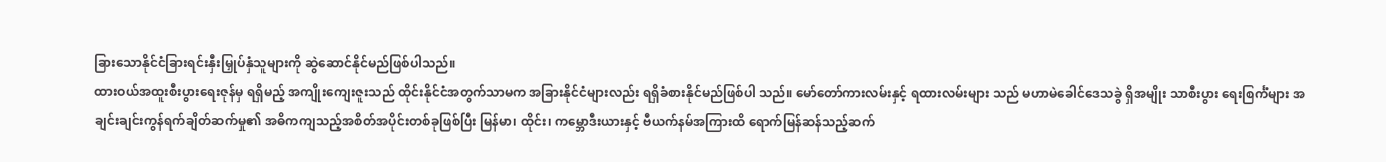ခြားသောနိုင်ငံခြားရင်းနှီးမြှုပ်နှံသူများကို ဆွဲဆောင်နိုင်မည်ဖြစ်ပါသည်။
ထားဝယ်အထူးစီးပွားရေးဇုန်မှ ရရှိမည့် အကျိုးကျေးဇူးသည် ထိုင်းနိုင်ငံအတွက်သာမက အခြားနိုင်ငံများလည်း ရရှိခံစားနိုင်မည်ဖြစ်ပါ သည်။ မော်တော်ကားလမ်းနှင့် ရထားလမ်းများ သည် မဟာမဲခေါင်ဒေသခွဲ ရှိအမျိုး သာစီးပွား ရေးစြင်္ကံများ အချင်းချင်းကွန်ရက်ချိတ်ဆက်မှု၏ အဓိကကျသည့်အစိတ်အပိုင်းတစ်ခုဖြစ်ပြီး မြန်မာ၊ ထိုင်း၊ ကမ္ဘောဒီးယားနှင့် ဗီယက်နမ်အကြားထိ ရောက်မြန်ဆန်သည့်ဆက်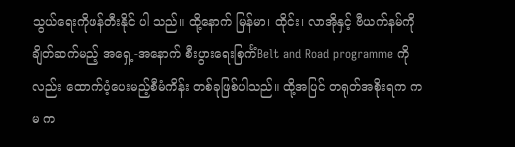သွယ်ရေးကိုဖန်တီးနိုင် ပါ သည်။ ထို့နောက် မြန်မာ၊ ထိုင်း၊ လာအိုနှင့် ဗီယက်နမ်ကို ချိတ်ဆက်မည့် အရှေ့-အနောက် စီးပွားရေးစြင်္ကံBelt and Road programme ကိုလည်း ထောက်ပံ့ပေးမည့်စီမံကိန်း တစ်ခုဖြစ်ပါသည်။ ထို့အပြင် တရုတ်အစိုးရက ကမ က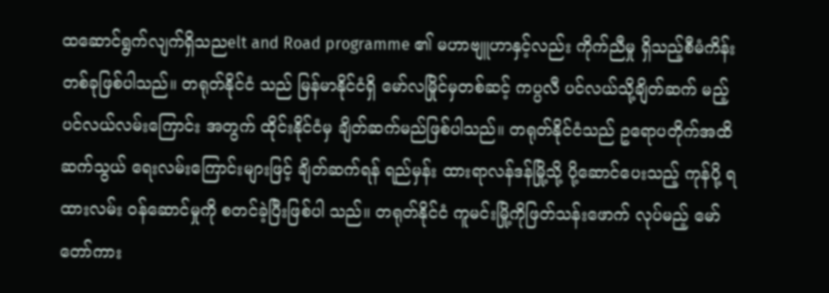ထဆောင်ရွက်လျက်ရှိသညelt and Road programme ၏ မဟာဗျူဟာနှင့်လည်း ကိုက်ညီမှု ရှိသည့်စီမံကိန်းတစ်ခုဖြစ်ပါသည်။ တရုတ်နိုင်ငံ သည် မြန်မာနိုင်ငံရှိ မော်လမြိုင်မှတစ်ဆင့် ကပ္ပလီ ပင်လယ်သို့ချိတ်ဆက် မည့် ပင်လယ်လမ်းကြောင်း အတွက် ထိုင်းနိုင်ငံမှ ချိတ်ဆက်မည်ဖြစ်ပါသည်။ တရုတ်နိုင်ငံသည် ဥရောပတိုက်အထိ ဆက်သွယ် ရေးလမ်းကြောင်းများဖြင့် ချိတ်ဆက်ရန် ရည်မှန်း ထားရာလန်ဒန်မြို့သို့ ပို့ဆောင်ပေးသည့် ကုန်ပို့ ရထားလမ်း ဝန်ဆောင်မှုကို စတင်ခဲ့ပြီးဖြစ်ပါ သည်။ တရုတ်နိုင်ငံ ကူမင်းမြို့ကိုဖြတ်သန်းဖောက် လုပ်မည့် မော်တော်ကား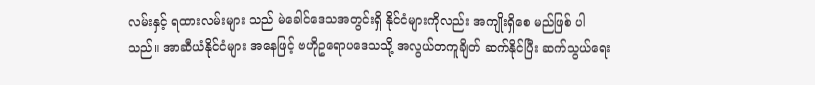လမ်းနှင့် ရထားလမ်းများ သည် မဲခေါင်ဒေသအတွင်းရှိ နိုင်ငံများကိုလည်း အကျိုးရှိစေ မည်ဖြစ် ပါသည်။ အာဆီယံနိုင်ငံများ အနေဖြင့် ဗဟိုဥရောပဒေသသို့ အလွယ်တကူချိတ် ဆက်နိုင်ပြီး ဆက်သွယ်ရေး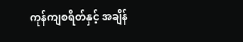ကုန်ကျစရိတ်နှင့် အချိန်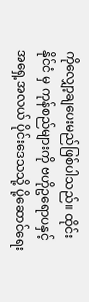ကိုလျှော့ချပေးမည်ဖြစ်ပါသည်။ ထိုင်းနိုင်ငံ မှ ကုန်စည်များကို ဗဟိုဥရောပနှင့် အရှေ့အလယ် ပိုင်းဒေသသို့ ပို့ဆောင်ရေး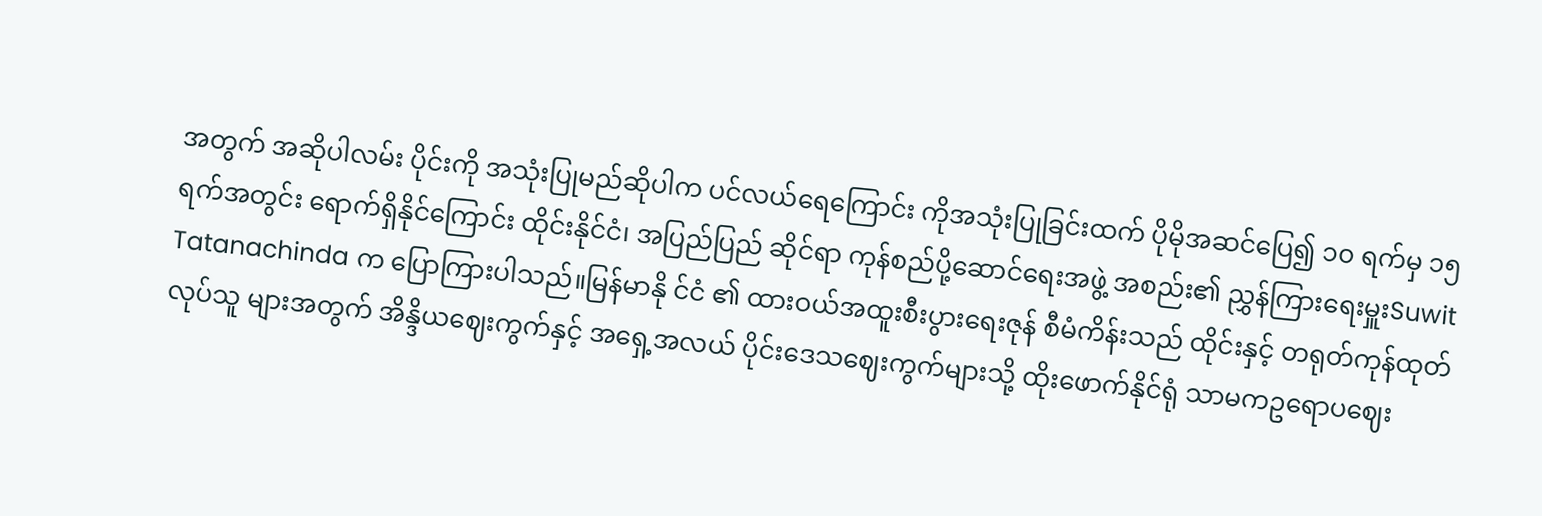အတွက် အဆိုပါလမ်း ပိုင်းကို အသုံးပြုမည်ဆိုပါက ပင်လယ်ရေကြောင်း ကိုအသုံးပြုခြင်းထက် ပိုမိုအဆင်ပြေ၍ ၁၀ ရက်မှ ၁၅ ရက်အတွင်း ရောက်ရှိနိုင်ကြောင်း ထိုင်းနိုင်ငံ၊ အပြည်ပြည် ဆိုင်ရာ ကုန်စည်ပို့ဆောင်ရေးအဖွဲ့ အစည်း၏ ညွှန်ကြားရေးမှူးSuwit Tatanachinda က ပြောကြားပါသည်။မြန်မာနို င်ငံ ၏ ထားဝယ်အထူးစီးပွားရေးဇုန် စီမံကိန်းသည် ထိုင်းနှင့် တရုတ်ကုန်ထုတ်လုပ်သူ များအတွက် အိန္ဒိယဈေးကွက်နှင့် အရှေ့အလယ် ပိုင်းဒေသဈေးကွက်များသို့ ထိုးဖောက်နိုင်ရုံ သာမကဥရောပဈေး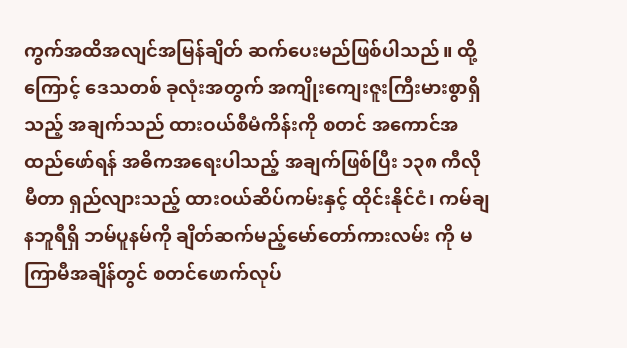ကွက်အထိအလျင်အမြန်ချိတ် ဆက်ပေးမည်ဖြစ်ပါသည်။ ထို့ကြောင့် ဒေသတစ် ခုလုံးအတွက် အကျိုးကျေးဇူးကြီးမားစွာရှိသည့် အချက်သည် ထားဝယ်စီမံကိန်းကို စတင် အကောင်အထည်ဖော်ရန် အဓိကအရေးပါသည့် အချက်ဖြစ်ပြီး ၁၃၈ ကီလိုမီတာ ရှည်လျားသည့် ထားဝယ်ဆိပ်ကမ်းနှင့် ထိုင်းနိုင်ငံ၊ ကမ်ချနဘူရီရှိ ဘမ်ပူနမ်ကို ချိတ်ဆက်မည့်မော်တော်ကားလမ်း ကို မကြာမီအချိန်တွင် စတင်ဖောက်လုပ်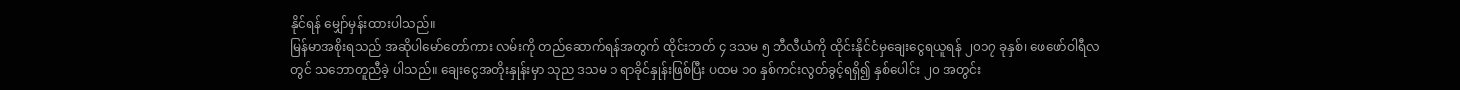နိုင်ရန် မျှော်မှန်းထားပါသည်။
မြန်မာအစိုးရသည် အဆိုပါမော်တော်ကား လမ်းကို တည်ဆောက်ရန်အတွက် ထိုင်းဘတ် ၄ ဒသမ ၅ ဘီလီယံကို ထိုင်းနိုင်ငံမှချေးငွေရယူရန် ၂၀၁၇ ခုနှစ်၊ ဖေဖော်ဝါရီလတွင် သဘောတူညီခဲ့ ပါသည်။ ချေးငွေအတိုးနှုန်းမှာ သုည ဒသမ ၁ ရာခိုင်နှုန်းဖြစ်ပြီး ပထမ ၁၀ နှစ်ကင်းလွတ်ခွင့်ရရှိ၍ နှစ်ပေါင်း ၂၀ အတွင်း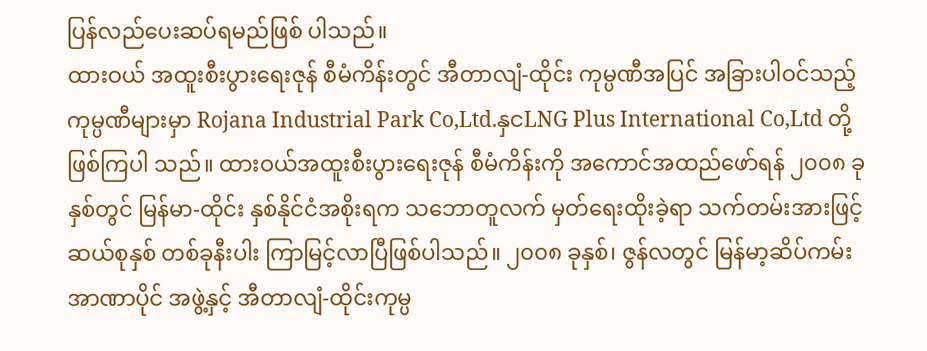ပြန်လည်ပေးဆပ်ရမည်ဖြစ် ပါသည်။
ထားဝယ် အထူးစီးပွားရေးဇုန် စီမံကိန်းတွင် အီတာလျံ-ထိုင်း ကုမ္ပဏီအပြင် အခြားပါဝင်သည့် ကုမ္ပဏီများမှာ Rojana Industrial Park Co,Ltd.နှငLNG Plus International Co,Ltd တို့ဖြစ်ကြပါ သည်။ ထားဝယ်အထူးစီးပွားရေးဇုန် စီမံကိန်းကို အကောင်အထည်ဖော်ရန် ၂၀၀၈ ခုနှစ်တွင် မြန်မာ-ထိုင်း နှစ်နိုင်ငံအစိုးရက သဘောတူလက် မှတ်ရေးထိုးခဲ့ရာ သက်တမ်းအားဖြင့် ဆယ်စုနှစ် တစ်ခုနီးပါး ကြာမြင့်လာပြီဖြစ်ပါသည်။ ၂၀၀၈ ခုနှစ်၊ ဇွန်လတွင် မြန်မာ့ဆိပ်ကမ်းအာဏာပိုင် အဖွဲ့နှင့် အီတာလျံ-ထိုင်းကုမ္ပ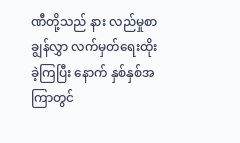ဏီတို့သည် နား လည်မှုစာချွန်လွှာ လက်မှတ်ရေးထိုးခဲ့ကြပြီး နောက် နှစ်နှစ်အကြာတွင်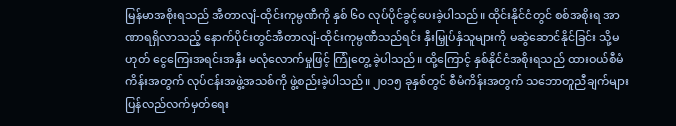မြန်မာအစိုးရသည် အီတာလျံ-ထိုင်းကုမ္ပဏီကို နှစ် ၆၀ လုပ်ပိုင်ခွင့်ပေးခဲ့ပါသည်။ ထိုင်းနိုင်ငံတွင် စစ်အစိုးရ အာဏာရရှိလာသည့် နောက်ပိုင်းတွင်အီတာလျံ-ထိုင်းကုမ္ပဏီသည်ရင်း နှီးမြှုပ်နှံသူများကို မဆွဲဆောင်နိုင်ခြင်း သို့မဟုတ် ငွေကြေးအရင်းအနှီး မလုံလောက်မှုဖြင့် ကြုံတွေ့ ခဲ့ပါသည်။ ထို့ကြောင့် နှစ်နိုင်ငံအစိုးရသည် ထားဝယ်စီမံကိန်းအတွက် လုပ်ငန်းအဖွဲ့အသစ်ကို ဖွဲ့စည်းခဲ့ပါသည်။ ၂၀၁၅ ခုနှစ်တွင် စီမံကိန်းအတွက် သဘောတူညီချက်များ ပြန်လည်လက်မှတ်ရေး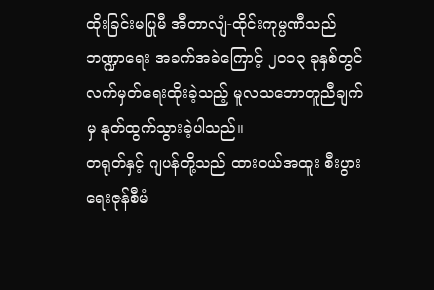ထိုးခြင်းမပြုမီ အီတာလျံ-ထိုင်းကုမ္ပဏီသည် ဘဏ္ဍာရေး အခက်အခဲကြောင့် ၂၀၁၃ ခုနှစ်တွင် လက်မှတ်ရေးထိုးခဲ့သည့် မူလသဘောတူညီချက်မှ နုတ်ထွက်သွားခဲ့ပါသည်။
တရုတ်နှင့် ဂျပန်တို့သည် ထားဝယ်အထူး စီးပွားရေးဇုန်စီမံ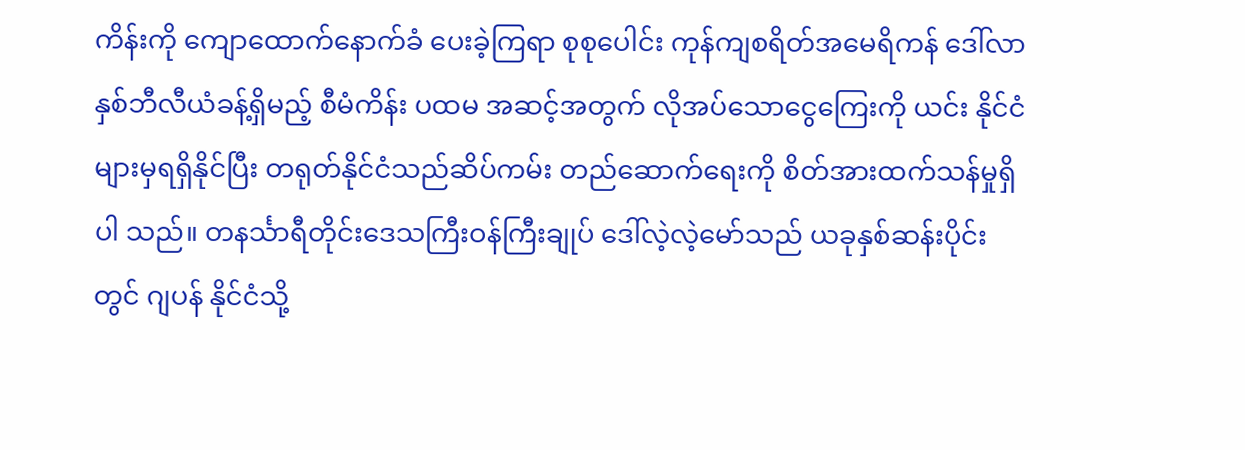ကိန်းကို ကျောထောက်နောက်ခံ ပေးခဲ့ကြရာ စုစုပေါင်း ကုန်ကျစရိတ်အမေရိကန် ဒေါ်လာ နှစ်ဘီလီယံခန့်ရှိမည့် စီမံကိန်း ပထမ အဆင့်အတွက် လိုအပ်သောငွေကြေးကို ယင်း နိုင်ငံများမှရရှိနိုင်ပြီး တရုတ်နိုင်ငံသည်ဆိပ်ကမ်း တည်ဆောက်ရေးကို စိတ်အားထက်သန်မှုရှိပါ သည်။ တနင်္သာရီတိုင်းဒေသကြီးဝန်ကြီးချုပ် ဒေါ်လဲ့လဲ့မော်သည် ယခုနှစ်ဆန်းပိုင်းတွင် ဂျပန် နိုင်ငံသို့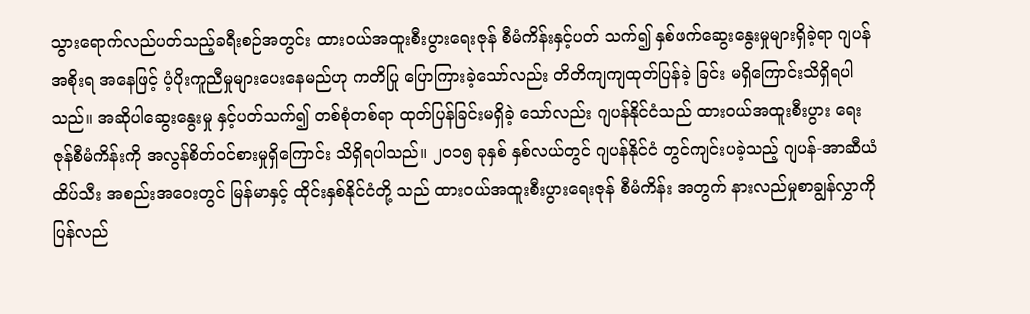သွားရောက်လည်ပတ်သည့်ခရီးစဉ်အတွင်း ထားဝယ်အထူးစီးပွားရေးဇုန် စီမံကိန်းနှင့်ပတ် သက်၍ နှစ်ဖက်ဆွေးနွေးမှုများရှိခဲ့ရာ ဂျပန်အစိုးရ အနေဖြင့် ပံ့ပိုးကူညီမှုများပေးနေမည်ဟု ကတိပြု ပြောကြားခဲ့သော်လည်း တိတိကျကျထုတ်ပြန်ခဲ့ ခြင်း မရှိကြောင်းသိရှိရပါသည်။ အဆိုပါဆွေးနွေးမှု နှင့်ပတ်သက်၍ တစ်စုံတစ်ရာ ထုတ်ပြန်ခြင်းမရှိခဲ့ သော်လည်း ဂျပန်နိုင်ငံသည် ထားဝယ်အထူးစီးပွား ရေးဇုန်စီမံကိန်းကို အလွန်စိတ်ဝင်စားမှုရှိကြောင်း သိရှိရပါသည်။ ၂၀၁၅ ခုနှစ် နှစ်လယ်တွင် ဂျပန်နိုင်ငံ တွင်ကျင်းပခဲ့သည့် ဂျပန်-အာဆီယံ ထိပ်သီး အစည်းအဝေးတွင် မြန်မာနှင့် ထိုင်းနှစ်နိုင်ငံတို့ သည် ထားဝယ်အထူးစီးပွားရေးဇုန် စီမံကိန်း အတွက် နားလည်မှုစာချွန်လွှာကို ပြန်လည်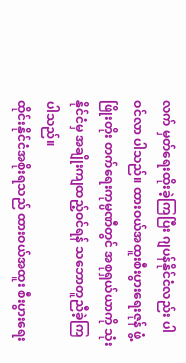လက် မှတ်ရေးထိုးခဲ့ကြပြီး ဂျပန်နိုင်ငံလည်း ပါဝင်လာ ပါသည်။ ထားဝယ်အထူးစီးပွားရေးဇုန် ဖွံ့ဖြိုးတိုး တက်ရေးကုမ္ပဏီတွင် အစုရှယ်ယာကို သုံးနိုင်ငံမှ အချိုးကျထည့်ဝင်ရန် သဘောတူညီခဲ့ကြပါသည်။
ထိုင်းနိုင်ငံအစိုးရသည် ထားဝယ်အထူး စီးပွားရေး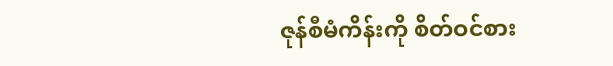ဇုန်စီမံကိန်းကို စိတ်ဝင်စား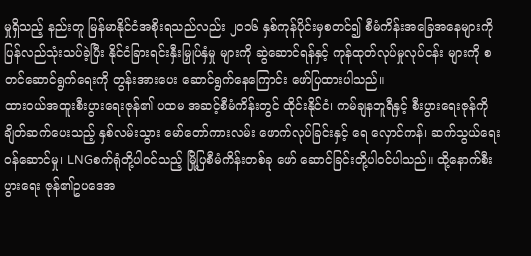မှုရှိသည့် နည်းတူ မြန်မာနိုင်ငံအစိုးရသည်လည်း ၂၀၁၆ နှစ်ကုန်ပိုင်းမှစတင်၍ စီမံကိန်းအခြေအနေများကို ပြန်လည်သုံးသပ်ခဲ့ပြီး နိုင်ငံခြားရင်းနှီးမြှုပ်နှံမှု များကို ဆွဲဆောင်ရန်နှင့် ကုန်ထုတ်လုပ်မှုလုပ်ငန်း များကို စတင်ဆောင်ရွက်ရေးကို တွန်းအားပေး ဆောင်ရွက်နေကြောင်း ဖော်ပြထားပါသည်။
ထားဝယ်အထူးစီးပွားရေးဇုန်၏ ပထမ အဆင့်စီမံကိန်းတွင် ထိုင်းနိုင်ငံ၊ ကမ်ချနဘူရီနှင့် စီးပွားရေးဇုန်ကို ချိတ်ဆက်ပေးသည့် နှစ်လမ်းသွား မော်တော်ကားလမ်း ဖောက်လုပ်ခြင်းနှင့် ရေ လှောင်ကန်၊ ဆက်သွယ်ရေးဝန်ဆောင်မှု၊ LNGစက်ရုံတို့ပါဝင်သည့် မြို့ပြစီမံကိန်းတစ်ခု ဖော် ဆောင်ခြင်းတို့ပါဝင်ပါသည်။ ထို့နောက်စီးပွားရေး ဇုန်၏ဥပဒေအ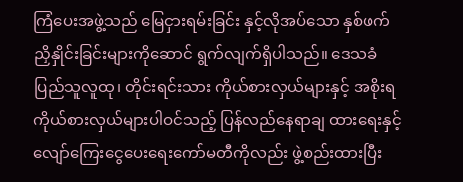ကြံပေးအဖွဲ့သည် မြေငှားရမ်းခြင်း နှင့်လိုအပ်သော နှစ်ဖက်ညှိနှိုင်းခြင်းများကိုဆောင် ရွက်လျက်ရှိပါသည်။ ဒေသခံပြည်သူလူထု၊ တိုင်းရင်းသား ကိုယ်စားလှယ်များနှင့် အစိုးရ ကိုယ်စားလှယ်များပါဝင်သည့် ပြန်လည်နေရာချ ထားရေးနှင့် လျော်ကြေးငွေပေးရေးကော်မတီကိုလည်း ဖွဲ့စည်းထားပြီး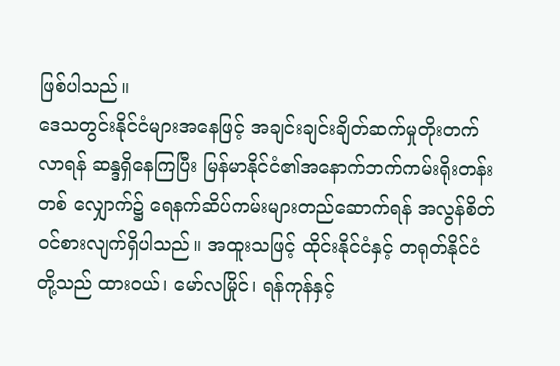ဖြစ်ပါသည်။
ဒေသတွင်းနိုင်ငံများအနေဖြင့် အချင်းချင်းချိတ်ဆက်မှုတိုးတက်လာရန် ဆန္ဒရှိနေကြပြီး မြန်မာနိုင်ငံ၏အနောက်ဘက်ကမ်းရိုးတန်းတစ် လျှောက်၌ ရေနက်ဆိပ်ကမ်းများတည်ဆောက်ရန် အလွန်စိတ်ဝင်စားလျက်ရှိပါသည်။ အထူးသဖြင့် ထိုင်းနိုင်ငံနှင့် တရုတ်နိုင်ငံတို့သည် ထားဝယ်၊ မော်လမြိုင်၊ ရန်ကုန်နှင့်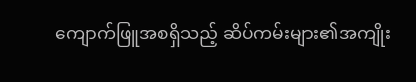ကျောက်ဖြူအစရှိသည့် ဆိပ်ကမ်းများ၏အကျိုး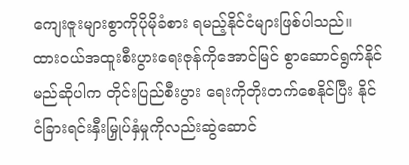ကျေးဇူးများစွာကိုပိုမိုခံစား ရမည့်နိုင်ငံများဖြစ်ပါသည်။
ထားဝယ်အထူးစီးပွားရေးဇုန်ကိုအောင်မြင် စွာဆောင်ရွက်နိုင်မည်ဆိုပါက တိုင်းပြည်စီးပွား ရေးကိုတိုးတက်စေနိုင်ပြီး နိုင်ငံခြားရင်းနှီးမြှုပ်နှံမှုကိုလည်းဆွဲဆောင်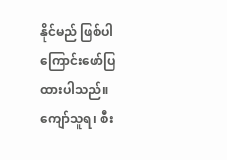နိုင်မည် ဖြစ်ပါကြောင်းဖော်ပြ ထားပါသည်။
ကျော်သူရ၊ စီး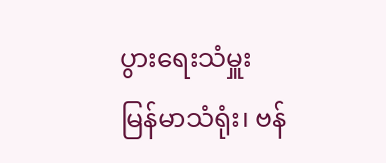ပွားရေးသံမှူး
မြန်မာသံရုံး၊ ဗန်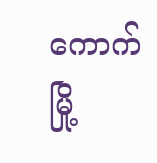ကောက်မြို့